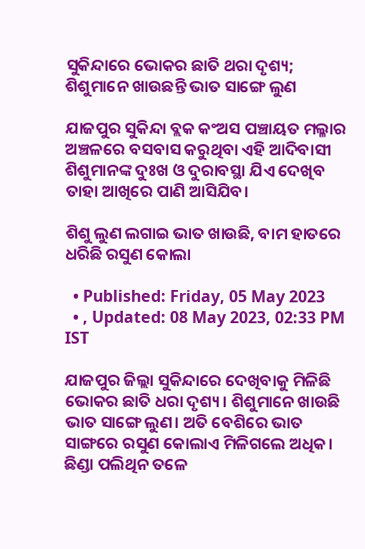ସୁକିନ୍ଦାରେ ଭୋକର ଛାତି ଥରା ଦୃଶ୍ୟ; ଶିଶୁମାନେ ଖାଉଛନ୍ତି ଭାତ ସାଙ୍ଗେ ଲୁଣ

ଯାଜପୁର ସୁକିନ୍ଦା ବ୍ଲକ କଂଅସ ପଞ୍ଚାୟତ ମଲ୍ଳାର ଅଞ୍ଚଳରେ ବସବାସ କରୁଥିବା ଏହି ଆଦିବାସୀ ଶିଶୁମାନଙ୍କ ଦୁଃଖ ଓ ଦୁରାବସ୍ଥା ଯିଏ ଦେଖିବ ତାହା ଆଖିରେ ପାଣି ଆସିଯିବ।

ଶିଶୁ ଲୁଣ ଲଗାଇ ଭାତ ଖାଉଛି, ବାମ ହାତରେ ଧରିଛି ରସୁଣ କୋଲା

  • Published: Friday, 05 May 2023
  • , Updated: 08 May 2023, 02:33 PM IST

ଯାଜପୁର ଜିଲ୍ଲା ସୁକିନ୍ଦାରେ ଦେଖିବାକୁ ମିଳିଛି ଭୋକର ଛାତି ଧରା ଦୃଶ୍ୟ। ଶିଶୁମାନେ ଖାଉଛି ଭାତ ସାଙ୍ଗେ ଲୁଣ। ଅତି ବେଶିରେ ଭାତ ସାଙ୍ଗରେ ରସୁଣ କୋଲାଏ ମିଳିଗଲେ ଅଧିକ। ଛିଣ୍ଡା ପଲିଥିନ ତଳେ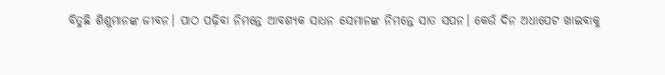ବିତୁଛି ଶିଶୁମାନଙ୍କ ଜୀବନ। ପାଠ ପଢ଼ିବା ନିମନ୍ତେ ଆବଶ୍ୟକ ସାଧନ ସେମାନଙ୍କ ନିମନ୍ତେ ସାତ ସପନ। କେଉଁ ଦିନ ଅଧାପେଟ ଖାଇବାକୁ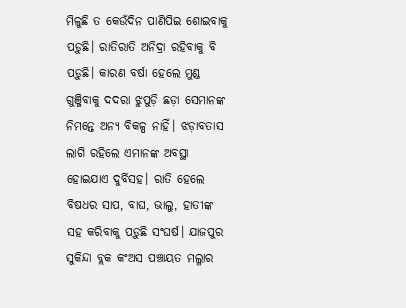ମିଳୁଛି ତ କେଉଁଦିନ ପାଣିପିଇ ଶୋଇବାକୁ ପଡ଼ୁଛି। ରାତିରାତି ଅନିଦ୍ରା ରହିବାକୁ ବି ପଡ଼ୁଛି। କାରଣ ବର୍ଷା ହେଲେ ମୁଣ୍ଡ ଗୁଞ୍ଜିବାକୁ ଦଦରା ଝୁପୁଡ଼ି ଛଡ଼ା ସେମାନଙ୍କ ନିମନ୍ତେ ଅନ୍ୟ ବିକଳ୍ପ ନାହିଁ। ଝଡ଼ାବତାସ ଲାଗି ରହିଲେ ଏମାନଙ୍କ ଅବସ୍ଥା ହୋଇଯାଏ ଦୁର୍ବିସହ। ରାତି ହେଲେ ବିଷଧର ସାପ, ବାଘ, ଭାଲୁ, ହାତୀଙ୍କ ସହ କରିବାକୁ ପଡ଼ୁଛି ସଂଘର୍ଷ। ଯାଜପୁର ସୁକିନ୍ଦା ବ୍ଲକ କଂଅସ ପଞ୍ଚାୟତ ମଲ୍ଳାର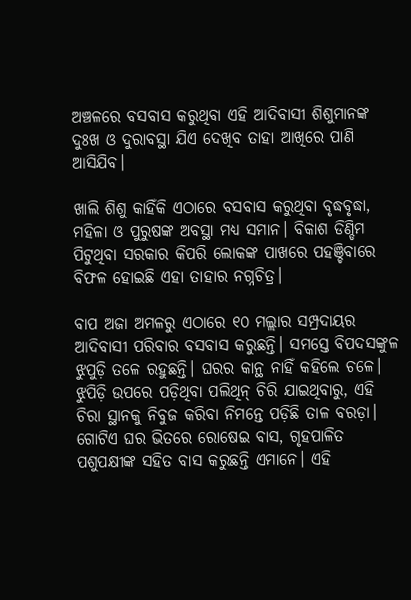ଅଞ୍ଚଳରେ ବସବାସ କରୁଥିବା ଏହି ଆଦିବାସୀ ଶିଶୁମାନଙ୍କ ଦୁଃଖ ଓ ଦୁରାବସ୍ଥା ଯିଏ ଦେଖିବ ତାହା ଆଖିରେ ପାଣି ଆସିଯିବ।

ଖାଲି ଶିଶୁ କାହିଁକି ଏଠାରେ ବସବାସ କରୁଥିବା ବୃଦ୍ଧବୃଦ୍ଧା, ମହିଳା ଓ ପୁରୁଷଙ୍କ ଅବସ୍ଥା ମଧ୍ୟ ସମାନ। ବିକାଶ ଡିଣ୍ଡିମ ପିଟୁଥିବା ସରକାର କିପରି ଲୋକଙ୍କ ପାଖରେ ପହଞ୍ଚିବାରେ ବିଫଳ ହୋଇଛି ଏହା ତାହାର ନଗ୍ନଚିତ୍ର।

ବାପ ଅଜା ଅମଳରୁ ଏଠାରେ ୧୦ ମଲ୍ଲାର ସମ୍ପ୍ରଦାୟର ଆଦିବାସୀ ପରିବାର ବସବାସ କରୁଛନ୍ତି। ସମସ୍ତେ ବିପଦସଙ୍କୁଳ ଝୁପୁଡ଼ି ତଳେ ରହୁଛନ୍ତି। ଘରର କାନ୍ଥ ନାହିଁ କହିଲେ ଚଳେ। ଝୁପିଡ଼ି ଉପରେ ପଡ଼ିଥିବା ପଲିଥିନ୍ ଚିରି ଯାଇଥିବାରୁ, ଏହି ଚିରା ସ୍ଥାନକୁ ନିବୁଜ କରିବା ନିମନ୍ତେ ପଡ଼ିଛି ତାଳ ବରଡ଼ା। ଗୋଟିଏ ଘର ଭିତରେ ରୋଷେଇ ବାସ, ଗୃହପାଳିତ ପଶୁପକ୍ଷୀଙ୍କ ସହିତ ବାସ କରୁଛନ୍ତି ଏମାନେ। ଏହି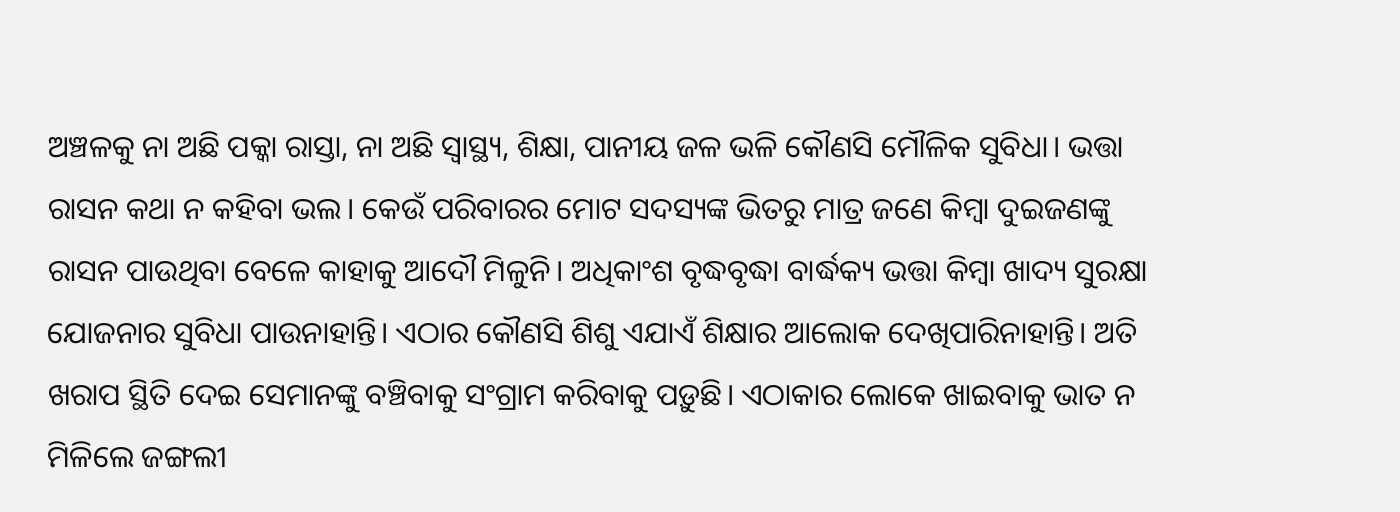ଅଞ୍ଚଳକୁ ନା ଅଛି ପକ୍କା ରାସ୍ତା, ନା ଅଛି ସ୍ୱାସ୍ଥ୍ୟ, ଶିକ୍ଷା, ପାନୀୟ ଜଳ ଭଳି କୌଣସି ମୌଳିକ ସୁବିଧା। ଭତ୍ତା ରାସନ କଥା ନ କହିବା ଭଲ। କେଉଁ ପରିବାରର ମୋଟ ସଦସ୍ୟଙ୍କ ଭିତରୁ ମାତ୍ର ଜଣେ କିମ୍ବା ଦୁଇଜଣଙ୍କୁ ରାସନ ପାଉଥିବା ବେଳେ କାହାକୁ ଆଦୌ ମିଳୁନି। ଅଧିକାଂଶ ବୃଦ୍ଧବୃଦ୍ଧା ବାର୍ଦ୍ଧକ୍ୟ ଭତ୍ତା କିମ୍ବା ଖାଦ୍ୟ ସୁରକ୍ଷା ଯୋଜନାର ସୁବିଧା ପାଉନାହାନ୍ତି। ଏଠାର କୌଣସି ଶିଶୁ ଏଯାଏଁ ଶିକ୍ଷାର ଆଲୋକ ଦେଖିପାରିନାହାନ୍ତି। ଅତି ଖରାପ ସ୍ଥିତି ଦେଇ ସେମାନଙ୍କୁ ବଞ୍ଚିବାକୁ ସଂଗ୍ରାମ କରିବାକୁ ପଡ଼ୁଛି। ଏଠାକାର ଲୋକେ ଖାଇବାକୁ ଭାତ ନ ମିଳିଲେ ଜଙ୍ଗଲୀ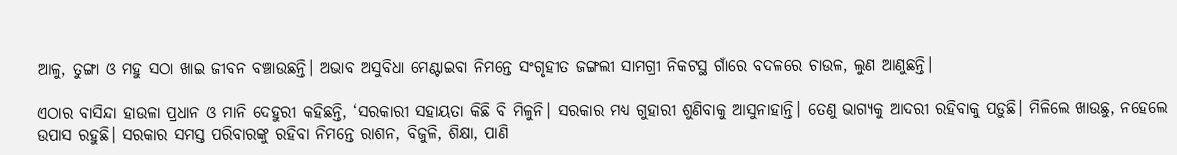ଆଳୁ, ତୁଙ୍ଗା ଓ ମହୁ ସଠା ଖାଇ ଜୀବନ ବଞ୍ଚାଉଛନ୍ତି। ଅଭାବ ଅସୁବିଧା ମେଣ୍ଟାଇବା ନିମନ୍ତେ ସଂଗୃହୀତ ଜଙ୍ଗଲୀ ସାମଗ୍ରୀ ନିକଟସ୍ଥ ଗାଁରେ ବଦଳରେ ଚାଉଳ, ଲୁଣ ଆଣୁଛନ୍ତି।

ଏଠାର ବାସିନ୍ଦା ହାଉଳା ପ୍ରଧାନ ଓ ମାନି ଦେହୁରୀ କହିଛନ୍ତି, ‘ସରକାରୀ ସହାୟତା କିଛି ବି ମିଳୁନି। ସରକାର ମଧ୍ୟ ଗୁହାରୀ ଶୁଣିବାକୁ ଆସୁନାହାନ୍ତି। ତେଣୁ ଭାଗ୍ୟକୁ ଆଦରୀ ରହିବାକୁ ପଡ଼ୁଛି। ମିଳିଲେ ଖାଉଛୁ, ନହେଲେ ଉପାସ ରହୁଛି। ସରକାର ସମସ୍ତ ପରିବାରଙ୍କୁ ରହିବା ନିମନ୍ତେ ରାଶନ, ବିଜୁଳି, ଶିକ୍ଷା, ପାଣି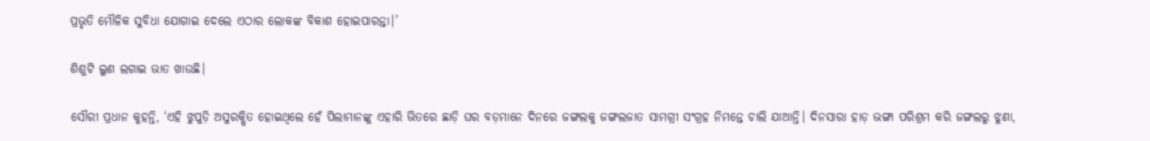ପ୍ରଭୃତି ମୌଳିକ ସୁବିଧା ଯୋଗାଇ ଦେଲେ ଏଠାର ଲୋକଙ୍କ ବିକାଶ ହୋଇପାରନ୍ତା।’

ଶିଶୁଟି ଲୁଣ ଲଗାଇ ଭାତ ଖାଉଛି।

ସୌରୀ ପ୍ରଧାନ କୁହନ୍ତି, ‘ଏହି ଝୁପୁଡ଼ି ଅସୁରକ୍ଷିତ ହୋଇଥିଲେ ହେଁ ପିଲାମାନଙ୍କୁ ଏହାରି ଭିତରେ ଛାଡ଼ି ଘର ବଡ଼ମାନେ ଦିନରେ ଜଙ୍ଗଲକୁ ଜଙ୍ଗଲଜାତ ସାମଗ୍ରୀ ସଂଗ୍ରହ ନିମନ୍ତେ ଚାଲି ଯାଆନ୍ତି। ଦିନସାରା ହାଡ଼ ଭଙ୍ଗା ପରିଶ୍ରମ କରି ଜଙ୍ଗଲରୁ ଝୁଣା,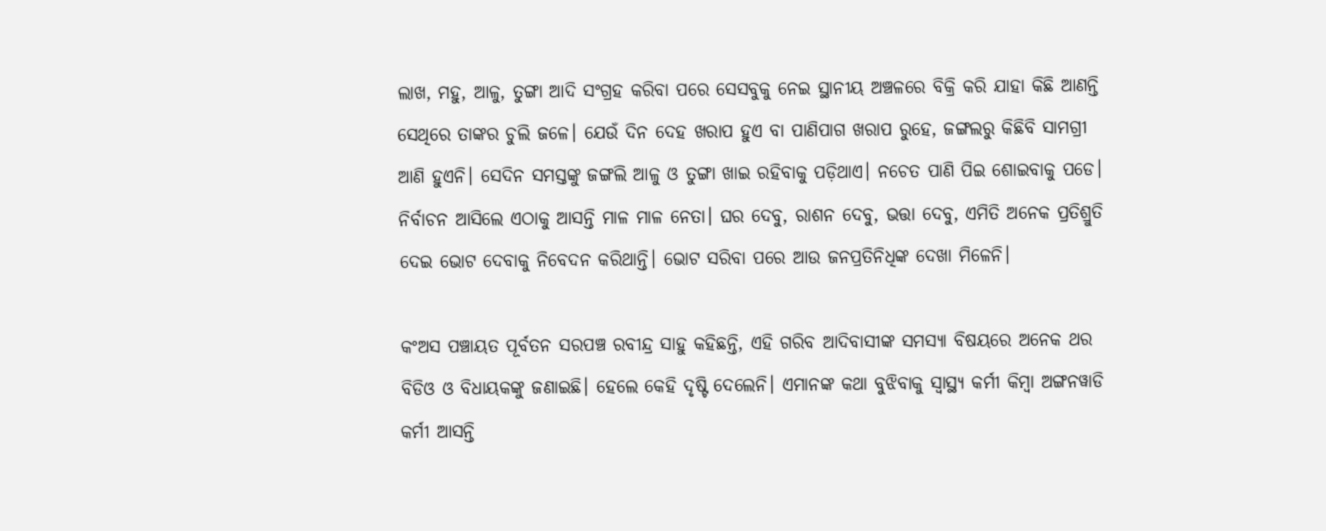ଲାଖ, ମହୁ, ଆଳୁ, ତୁଙ୍ଗା ଆଦି ସଂଗ୍ରହ କରିବା ପରେ ସେସବୁକୁ ନେଇ ସ୍ଥାନୀୟ ଅଞ୍ଚଳରେ ବିକ୍ରି କରି ଯାହା କିଛି ଆଣନ୍ତି ସେଥିରେ ତାଙ୍କର ଚୁଲି ଜଳେ। ଯେଉଁ ଦିନ ଦେହ ଖରାପ ହୁଏ ବା ପାଣିପାଗ ଖରାପ ରୁହେ, ଜଙ୍ଗଲରୁ କିଛିବି ସାମଗ୍ରୀ ଆଣି ହୁଏନି। ସେଦିନ ସମସ୍ତଙ୍କୁ ଜଙ୍ଗଲି ଆଳୁ ଓ ତୁଙ୍ଗା ଖାଇ ରହିବାକୁ ପଡ଼ିଥାଏ। ନଚେତ ପାଣି ପିଇ ଶୋଇବାକୁ ପଡେ। ନିର୍ବାଚନ ଆସିଲେ ଏଠାକୁ ଆସନ୍ତି ମାଳ ମାଳ ନେତା। ଘର ଦେବୁ, ରାଶନ ଦେବୁ, ଭତ୍ତା ଦେବୁ, ଏମିତି ଅନେକ ପ୍ରତିଶ୍ରୁତି ଦେଇ ଭୋଟ ଦେବାକୁ ନିବେଦନ କରିଥାନ୍ତି। ଭୋଟ ସରିବା ପରେ ଆଉ ଜନପ୍ରତିନିଧିଙ୍କ ଦେଖା ମିଳେନି।

କଂଅସ ପଞ୍ଚାୟତ ପୂର୍ବତନ ସରପଞ୍ଚ ରବୀନ୍ଦ୍ର ସାହୁ କହିଛନ୍ତି, ଏହି ଗରିବ ଆଦିବାସୀଙ୍କ ସମସ୍ୟା ବିଷୟରେ ଅନେକ ଥର ବିଡିଓ ଓ ବିଧାୟକଙ୍କୁ ଜଣାଇଛି। ହେଲେ କେହି ଦୃଷ୍ଟି ଦେଲେନି। ଏମାନଙ୍କ କଥା ବୁଝିବାକୁ ସ୍ୱାସ୍ଥ୍ୟ କର୍ମୀ କିମ୍ବା ଅଙ୍ଗନୱାଡି କର୍ମୀ ଆସନ୍ତି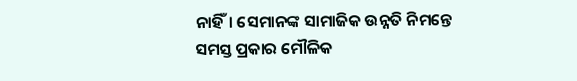ନାହିଁ। ସେମାନଙ୍କ ସାମାଜିକ ଉନ୍ନତି ନିମନ୍ତେ ସମସ୍ତ ପ୍ରକାର ମୌଳିକ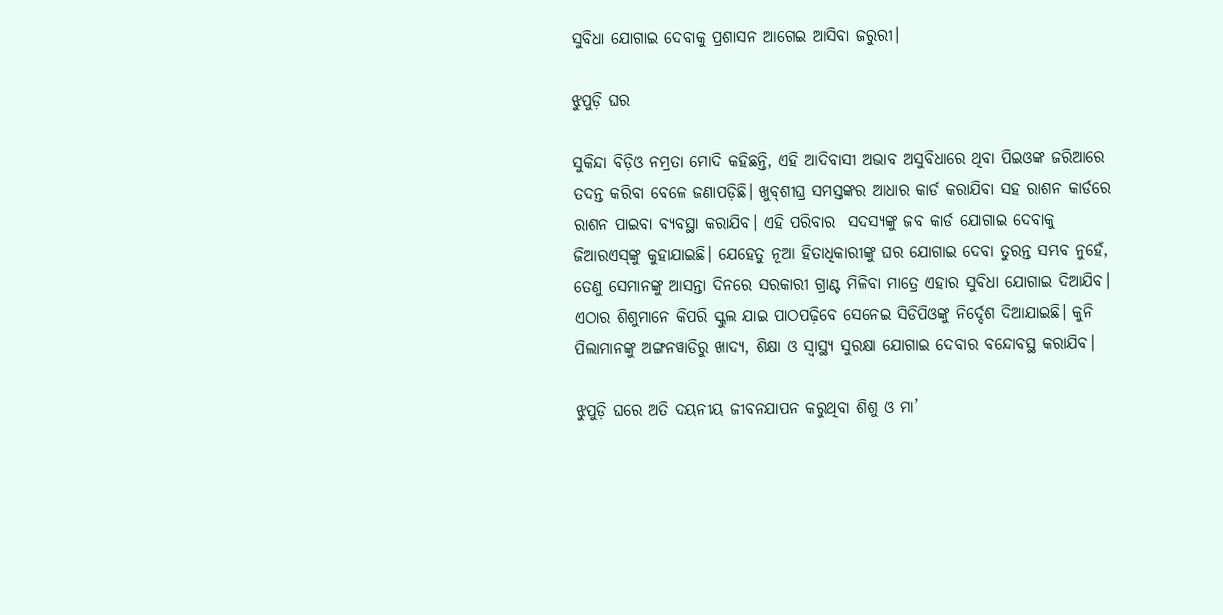ସୁବିଧା ଯୋଗାଇ ଦେବାକୁ ପ୍ରଶାସନ ଆଗେଇ ଆସିବା ଜରୁରୀ।

ଝୁପୁଡ଼ି ଘର

ସୁକିନ୍ଦା ବିଡ଼ିଓ ନମ୍ରତା ମୋଦି କହିଛନ୍ତି, ଏହି ଆଦିବାସୀ ଅଭାବ ଅସୁବିଧାରେ ଥିବା ପିଇଓଙ୍କ ଜରିଆରେ ତଦନ୍ତ କରିବା ବେଳେ ଜଣାପଡ଼ିଛି। ଖୁବ୍‌ଶୀଘ୍ର ସମସ୍ତଙ୍କର ଆଧାର କାର୍ଡ କରାଯିବା ସହ ରାଶନ କାର୍ଡରେ ରାଶନ ପାଇବା ବ୍ୟବସ୍ଥା କରାଯିବ। ଏହି ପରିବାର  ସଦସ୍ୟଙ୍କୁ ଜବ କାର୍ଡ ଯୋଗାଇ ଦେବାକୁ ଜିଆରଏସ୍‌ଙ୍କୁ କୁହାଯାଇଛି। ଯେହେତୁ ନୂଆ ହିତାଧିକାରୀଙ୍କୁ ଘର ଯୋଗାଇ ଦେବା ତୁରନ୍ତ ସମ୍ଭବ ନୁହେଁ, ତେଣୁ ସେମାନଙ୍କୁ ଆସନ୍ତା ଦିନରେ ସରକାରୀ ଗ୍ରାଣ୍ଟ ମିଳିବା ମାତ୍ରେ ଏହାର ସୁବିଧା ଯୋଗାଇ ଦିଆଯିବ। ଏଠାର ଶିଶୁମାନେ କିପରି ସ୍କୁଲ ଯାଇ ପାଠପଢ଼ିବେ ସେନେଇ ସିଡିପିଓଙ୍କୁ ନିର୍ଦ୍ଦେଶ ଦିଆଯାଇଛି। କୁନି ପିଲାମାନଙ୍କୁ ଅଙ୍ଗନୱାଡିରୁ ଖାଦ୍ୟ, ଶିକ୍ଷା ଓ ସ୍ୱାସ୍ଥ୍ୟ ସୁରକ୍ଷା ଯୋଗାଇ ଦେବାର ବନ୍ଦୋବସ୍ଥ କରାଯିବ।

ଝୁପୁଡ଼ି ଘରେ ଅତି ଦୟନୀୟ ଜୀବନଯାପନ କରୁଥିବା ଶିଶୁ ଓ ମା’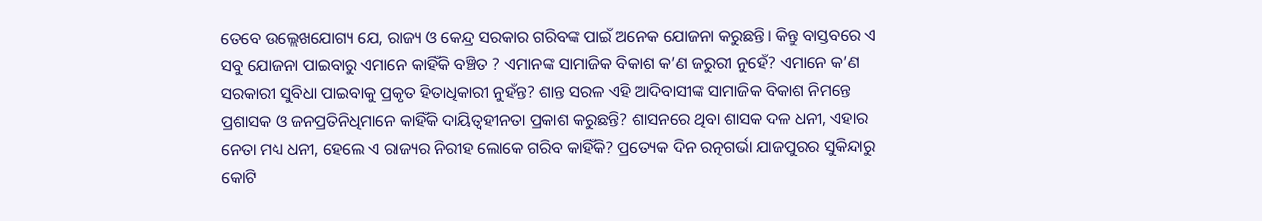ତେବେ ଉଲ୍ଲେଖଯୋଗ୍ୟ ଯେ, ରାଜ୍ୟ ଓ କେନ୍ଦ୍ର ସରକାର ଗରିବଙ୍କ ପାଇଁ ଅନେକ ଯୋଜନା କରୁଛନ୍ତି। କିନ୍ତୁ ବାସ୍ତବରେ ଏ ସବୁ ଯୋଜନା ପାଇବାରୁ ଏମାନେ କାହିଁକି ବଞ୍ଚିତ ? ଏମାନଙ୍କ ସାମାଜିକ ବିକାଶ କ’ଣ ଜରୁରୀ ନୁହେଁ? ଏମାନେ କ’ଣ ସରକାରୀ ସୁବିଧା ପାଇବାକୁ ପ୍ରକୃତ ହିତାଧିକାରୀ ନୁହଁନ୍ତ? ଶାନ୍ତ ସରଳ ଏହି ଆଦିବାସୀଙ୍କ ସାମାଜିକ ବିକାଶ ନିମନ୍ତେ ପ୍ରଶାସକ ଓ ଜନପ୍ରତିନିଧିମାନେ କାହିଁକି ଦାୟିତ୍ୱହୀନତା ପ୍ରକାଶ କରୁଛନ୍ତି? ଶାସନରେ ଥିବା ଶାସକ ଦଳ ଧନୀ, ଏହାର ନେତା ମଧ୍ୟ ଧନୀ, ହେଲେ ଏ ରାଜ୍ୟର ନିରୀହ ଲୋକେ ଗରିବ କାହିଁକି? ପ୍ରତ୍ୟେକ ଦିନ ରତ୍ନଗର୍ଭା ଯାଜପୁରର ସୁକିନ୍ଦାରୁ କୋଟି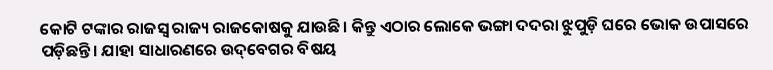କୋଟି ଟଙ୍କାର ରାଜସ୍ୱ ରାଜ୍ୟ ରାଜକୋଷକୁ ଯାଉଛି। କିନ୍ତୁ ଏଠାର ଲୋକେ ଭଙ୍ଗା ଦଦରା ଝୁପୁଡ଼ି ଘରେ ଭୋକ ଉପାସରେ ପଡ଼ିଛନ୍ତି। ଯାହା ସାଧାରଣରେ ଉଦ୍‌ବେଗର ବିଷୟ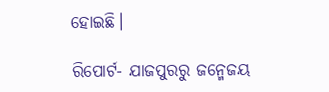ହୋଇଛି।

ରିପୋର୍ଟ- ଯାଜପୁରରୁ ଜନ୍ମେଜୟ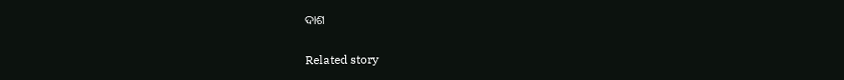ଦାଶ

Related story